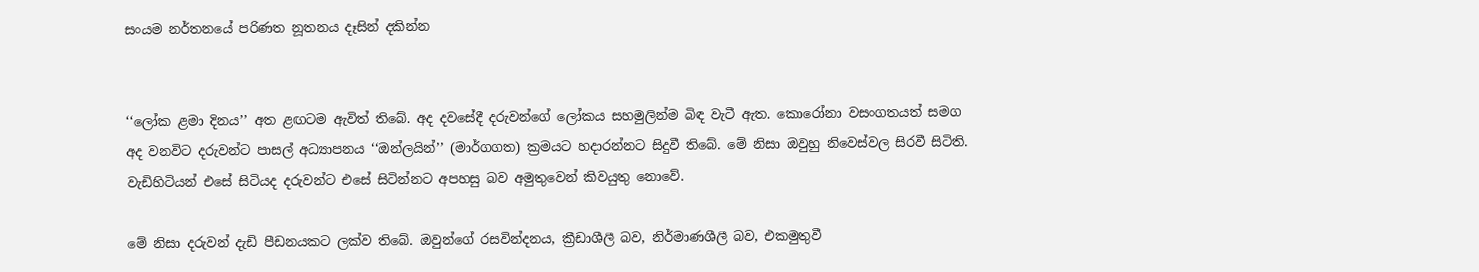සංයම නර්තනයේ පරිණත නූතනය දෑසින් දකින්න


‘‘ලෝක ළමා දිනය’’ අත ළඟටම ඇවිත් තිබේ. අද දවසේදී දරුවන්ගේ ලෝකය සහමුලින්ම බිඳ වැටී ඇත. කොරෝනා වසංගතයත් සමග අද වනවිට දරුවන්ට පාසල් අධ්‍යාපනය ‘‘ඔන්ලයින්’’ (මාර්ගගත) ක්‍රමයට හදාරන්නට සිදුවී තිබේ. මේ නිසා ඔවුහු නිවෙස්වල සිරවී සිටිති. වැඩිහිටියන් එසේ සිටියද දරුවන්ට එසේ සිටින්නට අපහසු බව අමුතුවෙන් කිවයුතු නොවේ.

මේ නිසා දරුවන් දැඩි පීඩනයකට ලක්ව තිබේ. ඔවුන්ගේ රසවින්දනය, ක්‍රීඩාශීලී බව, නිර්මාණශීලී බව, එකමුතුවී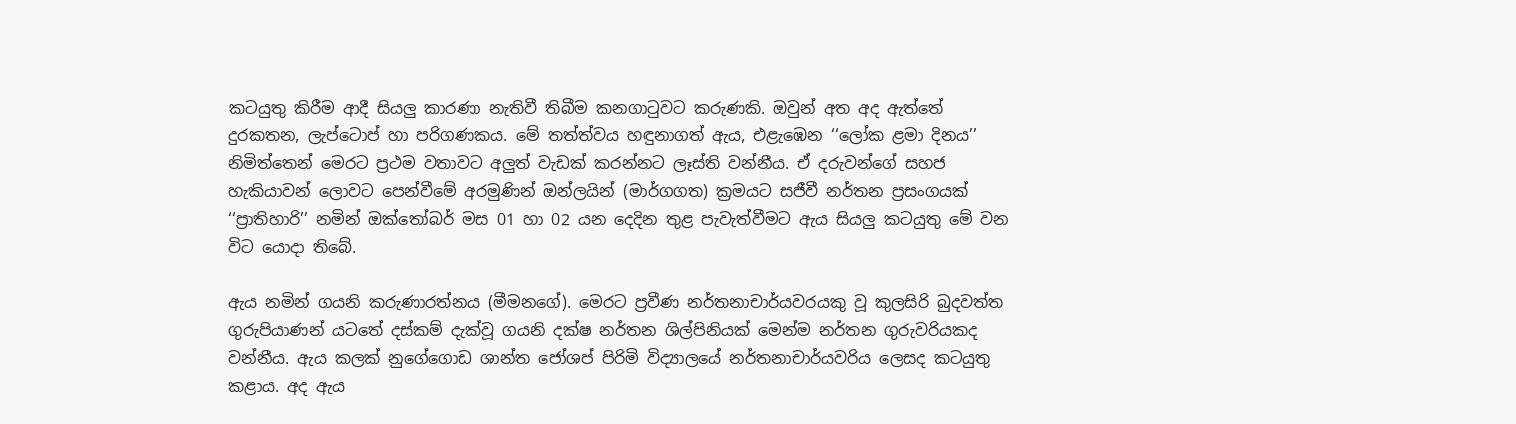කටයුතු කිරීම ආදී සියලු කාරණා නැතිවී තිබීම කනගාටුවට කරුණකි. ඔවුන් අත අද ඇත්තේ දුරකතන, ලැප්ටොප් හා පරිගණකය. මේ තත්ත්වය හඳුනාගත් ඇය, එළැඹෙන ‘‘ලෝක ළමා දිනය’’ නිමිත්තෙන් මෙරට ප්‍රථම වතාවට අලුත් වැඩක් කරන්නට ලෑස්ති වන්නීය. ඒ දරුවන්ගේ සහජ හැකියාවන් ලොවට පෙන්වීමේ අරමුණින් ඔන්ලයින් (මාර්ගගත) ක්‍රමයට සජීවී නර්තන ප්‍රසංගයක් ‘‘ප්‍රාතිහාරි’’ නමින් ඔක්තෝබර් මස 01 හා 02 යන දෙදින තුළ පැවැත්වීමට ඇය සියලු කටයුතු මේ වන විට යොදා තිබේ.

ඇය නමින් ගයනි කරුණාරත්නය (මීමනගේ). මෙරට ප්‍රවීණ නර්තනාචාර්යවරයකු වූ කුලසිරි බුදවත්ත ගුරුපියාණන් යටතේ දස්කම් දැක්වූ ගයනි දක්ෂ නර්තන ශිල්පිනියක් මෙන්ම නර්තන ගුරුවරියකද වන්නීය. ඇය කලක් නුගේගොඩ ශාන්ත ජෝශප් පිරිමි විද්‍යාලයේ නර්තනාචාර්යවරිය ලෙසද කටයුතු කළාය. අද ඇය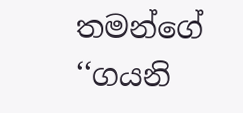තමන්ගේ ‘‘ගයනි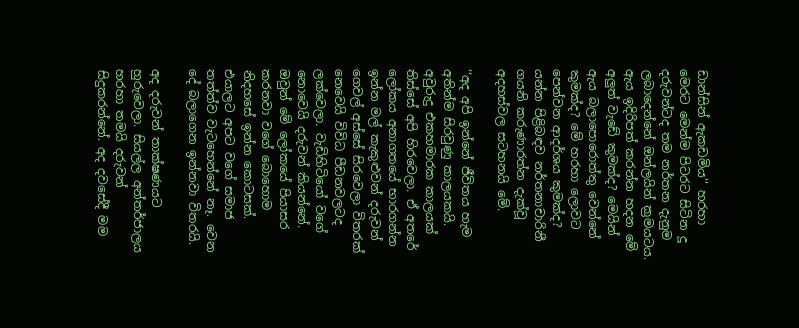ඩාන්සින් ඇකඩමිය’’ හරහා මෙරට මෙන්ම පිටරට සිටින දූ දරුවන්ටද තම නර්තන දැනුම ලබාදෙන්නේ ඔන්ලයින් ක්‍රමයටය. ඇය ඉදිරිපත් කරන්න හදන මේ අලුත් වැඩේ කුමක්ද? මෙයින් ඇය බලාපොරොත්තු වෙන්නේ කුමක්ද? මේ හරහා ලොවට පෙන්වන ආදර්ශය කුමක්ද? යන්න පිළිබඳව නර්තනාචාරිනී ගයනි කරුණාරත්න දැක්වූ අදහස්වල සටහනයි මේ.

‘‘අද අපි ඉන්නේ ජීවිතය හැම අතින්ම සිරවුණු කාලයකයි. අවුරුදු එකහමාරක කාලයක් තිස්සේ අපි හිරවෙලා. ඒ අතරේ ලෝකය අනාගතයේ භාරගන්න ඉන්න මල් කැකුළුවන් දරුවන් ගෙවල් අස්සේ සිරවෙලා විතරක් නෙවෙයි විවිධ පීඩනවලටද ලක්වෙලා. වැඩිහිටියෝ වගේ නොවෙයි දරුවන් කියන්නේ. ඔවුන් මේ ලෝකයේ පියාසර කරනවා වගේ බොහොම නිදහසේ ඉන්න කොටසක්. එයාලට අපට වගේ සමාජ තත්ත්ව වැටහෙන්නේ නෑ. වෙන දේ බලාගෙන ඉන්නවා විතරයි.

අද දරුවන් තාක්ෂණයට හුරුවෙලා. සියල්ල අන්තර්ජාලය හරහා තමයි දරුවන් සිදුකරන්නේ. අද දවසේදී මම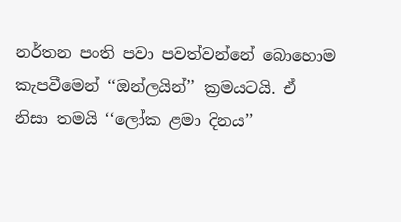නර්තන පංති පවා පවත්වන්නේ බොහොම කැපවීමෙන් ‘‘ඔන්ලයින්’’ ක්‍රමයටයි. ඒ නිසා තමයි ‘‘ලෝක ළමා දිනය’’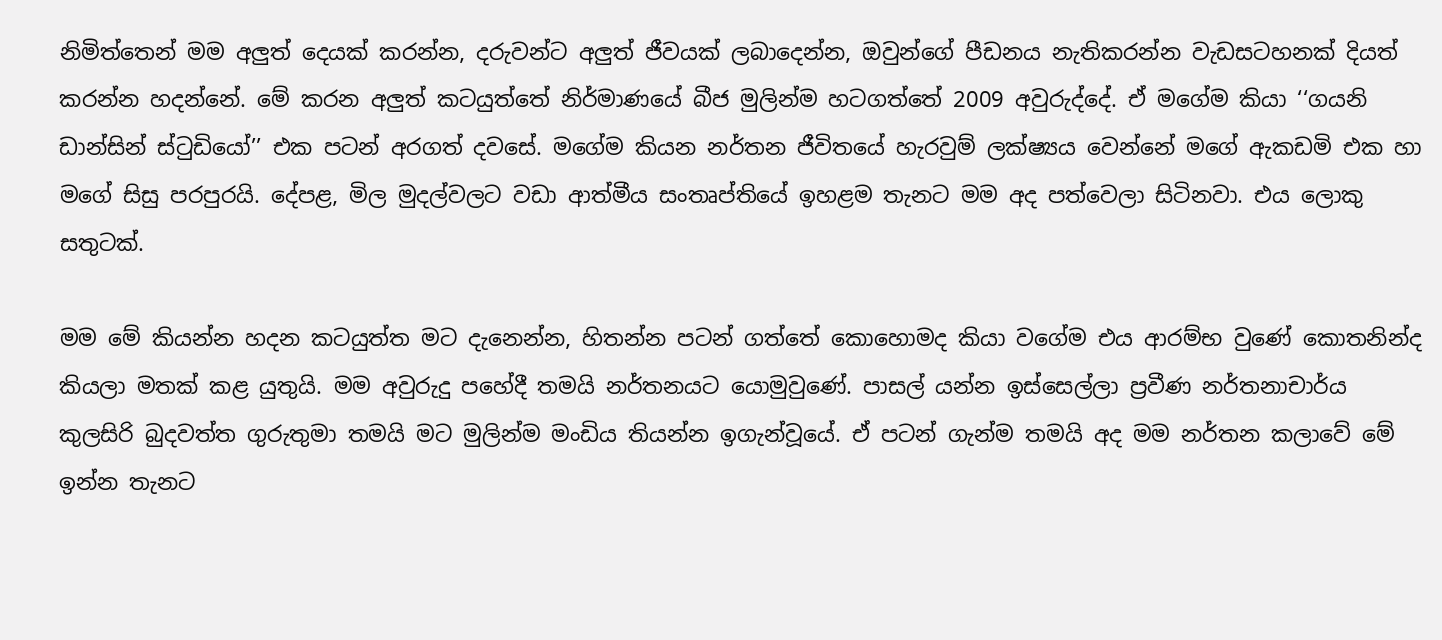නිමිත්තෙන් මම අලුත් දෙයක් කරන්න, දරුවන්ට අලුත් ජීවයක් ලබාදෙන්න, ඔවුන්ගේ පීඩනය නැතිකරන්න වැඩසටහනක් දියත් කරන්න හදන්නේ. මේ කරන අලුත් කටයුත්තේ නිර්මාණයේ බීජ මුලින්ම හටගත්තේ 2009 අවුරුද්දේ. ඒ මගේම කියා ‘‘ගයනි ඩාන්සින් ස්ටුඩියෝ’’ එක පටන් අරගත් දවසේ. මගේම කියන නර්තන ජීවිතයේ හැරවුම් ලක්ෂ්‍යය වෙන්නේ මගේ ඇකඩමි එක හා මගේ සිසු පරපුරයි. දේපළ, මිල මුදල්වලට වඩා ආත්මීය සංතෘප්තියේ ඉහළම තැනට මම අද පත්වෙලා සිටිනවා. එය ලොකු සතුටක්.

මම මේ කියන්න හදන කටයුත්ත මට දැනෙන්න, හිතන්න පටන් ගත්තේ කොහොමද කියා වගේම එය ආරම්භ වුණේ කොතනින්ද කියලා මතක් කළ යුතුයි. මම අවුරුදු පහේදී තමයි නර්තනයට යොමුවුණේ. පාසල් යන්න ඉස්සෙල්ලා ප්‍රවීණ නර්තනාචාර්ය කුලසිරි බුදවත්ත ගුරුතුමා තමයි මට මුලින්ම මංඩිය තියන්න ඉගැන්වූයේ. ඒ පටන් ගැන්ම තමයි අද මම නර්තන කලාවේ මේ ඉන්න තැනට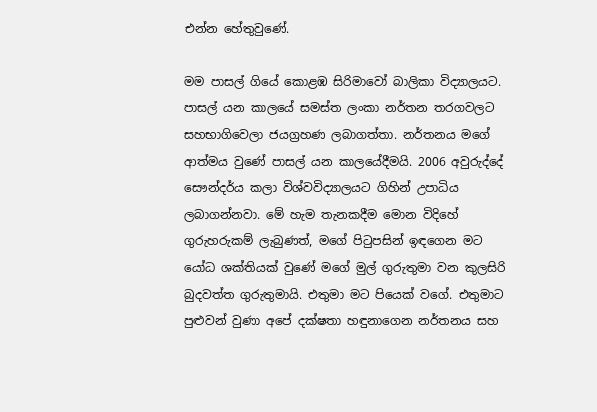එන්න හේතුවුණේ.

මම පාසල් ගියේ කොළඹ සිරිමාවෝ බාලිකා විද්‍යාලයට. පාසල් යන කාලයේ සමස්ත ලංකා නර්තන තරගවලට සහභාගිවෙලා ජයග්‍රහණ ලබාගත්තා. නර්තනය මගේ ආත්මය වුණේ පාසල් යන කාලයේදීමයි. 2006 අවුරුද්දේ සෞන්දර්ය කලා විශ්වවිද්‍යාලයට ගිහින් උපාධිය ලබාගන්නවා. මේ හැම තැනකදීම මොන විදිහේ ගුරුහරුකම් ලැබුණත්, මගේ පිටුපසින් ඉඳගෙන මට යෝධ ශක්තියක් වුණේ මගේ මුල් ගුරුතුමා වන කුලසිරි බුදවත්ත ගුරුතුමායි. එතුමා මට පියෙක් වගේ. එතුමාට පුළුවන් වුණා අපේ දක්ෂතා හඳුනාගෙන නර්තනය සහ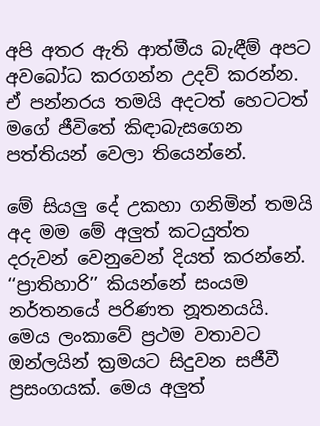අපි අතර ඇති ආත්මීය බැඳීම් අපට අවබෝධ කරගන්න උදව් කරන්න. ඒ පන්නරය තමයි අදටත් හෙටටත් මගේ ජීවිතේ කිඳාබැසගෙන පත්තියන් වෙලා තියෙන්නේ.

මේ සියලු දේ උකහා ගනිමින් තමයි අද මම මේ අලුත් කටයුත්ත දරුවන් වෙනුවෙන් දියත් කරන්නේ. ‘‘ප්‍රාතිහාරි’’ කියන්නේ සංයම නර්තනයේ පරිණත නූතනයයි. මෙය ලංකාවේ ප්‍රථම වතාවට ඔන්ලයින් ක්‍රමයට සිදුවන සජීවී ප්‍රසංගයක්. මෙය අලුත්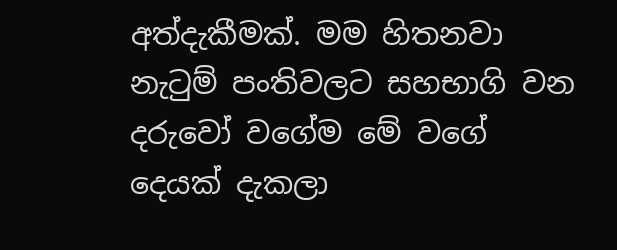අත්දැකීමක්. මම හිතනවා නැටුම් පංතිවලට සහභාගි වන දරුවෝ වගේම මේ වගේ දෙයක් දැකලා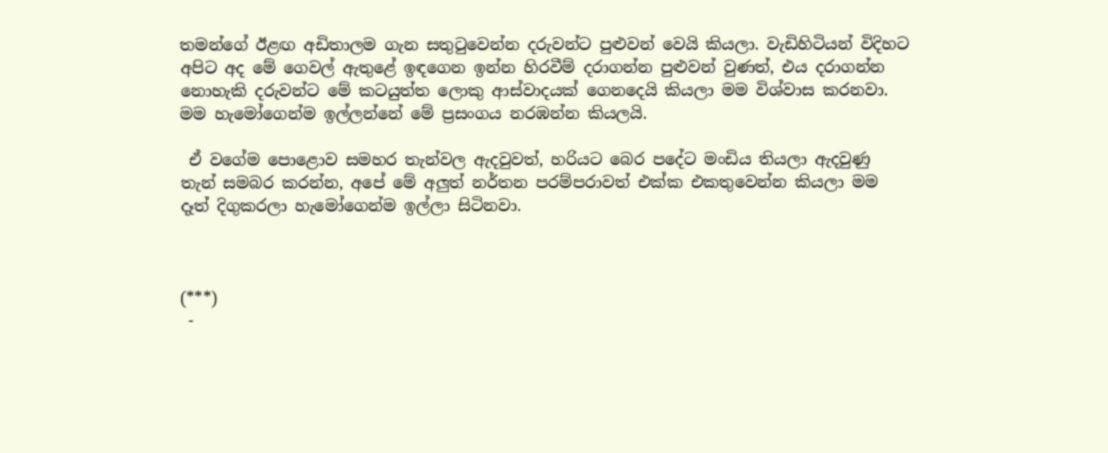තමන්ගේ ඊළඟ අඩිතාලම ගැන සතුටුවෙන්න දරුවන්ට පුළුවන් වෙයි කියලා. වැඩිහිටියන් විදිහට අපිට අද මේ ගෙවල් ඇතුළේ ඉඳගෙන ඉන්න හිරවීම් දරාගන්න පුළුවන් වුණත්, එය දරාගන්න නොහැකි දරුවන්ට මේ කටයුත්ත ලොකු ආස්වාදයක් ගෙනදෙයි කියලා මම විශ්වාස කරනවා. මම හැමෝගෙන්ම ඉල්ලන්නේ මේ ප්‍රසංගය නරඹන්න කියලයි.

 ඒ වගේම පොළොව සමහර තැන්වල ඇදවුවත්, හරියට බෙර පදේට මංඩිය තියලා ඇදවුණු තැන් සමබර කරන්න, අපේ මේ අලුත් නර්තන පරම්පරාවත් එක්ක එකතුවෙන්න කියලා මම දෑත් දිගුකරලා හැමෝගෙන්ම ඉල්ලා සිටිනවා.



(***)
 -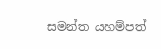සමන්ත යහම්පත්